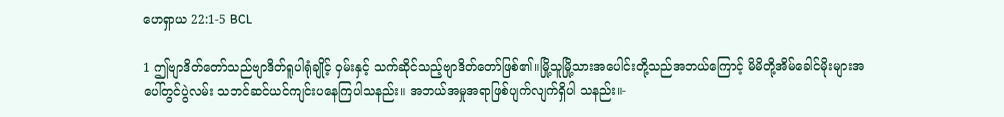ဟေရှာယ 22:1-5 BCL

1 ဤဗျာဒိတ်တော်သည်ဗျာဒိတ်ရူပါရုံချိုင့် ဝှမ်းနှင့် သက်ဆိုင်သည့်ဗျာဒိတ်တော်ဖြစ်၏။မြို့သူမြို့သားအပေါင်းတို့သည်အဘယ်ကြောင့် မိမိတို့အိမ်ခေါင်မိုးများအပေါ်တွင်ပွဲလမ်း သဘင်ဆင်ယင်ကျင်းပနေကြပါသနည်း။ အဘယ်အမှုအရာဖြစ်ပျက်လျက်ရှိပါ သနည်း။-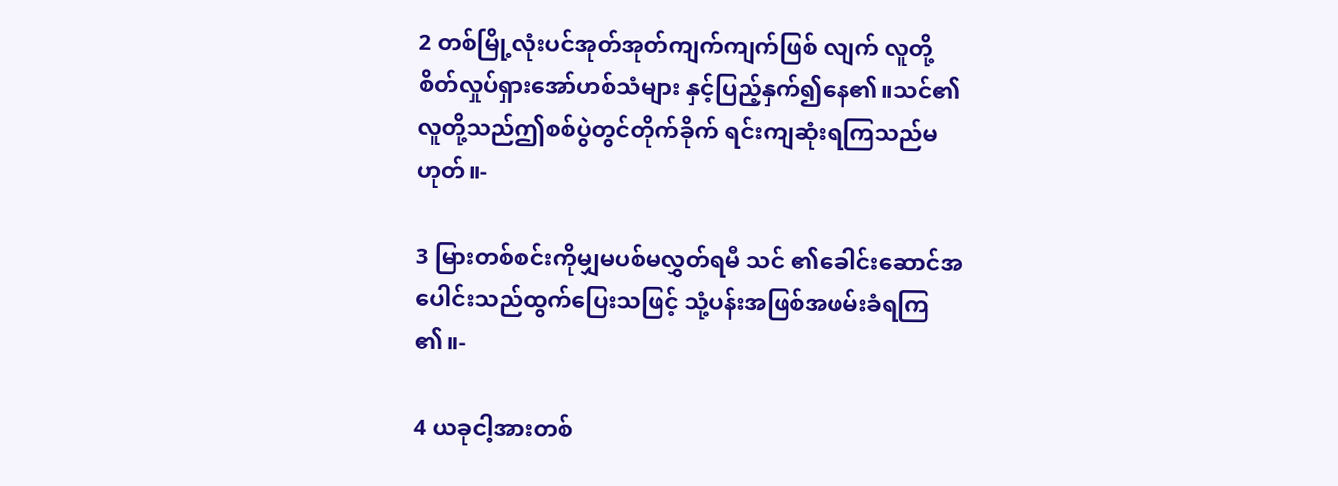2 တစ်မြို့လုံးပင်အုတ်အုတ်ကျက်ကျက်ဖြစ် လျက် လူတို့စိတ်လှုပ်ရှားအော်ဟစ်သံများ နှင့်ပြည့်နှက်၍နေ၏။သင်၏လူတို့သည်ဤစစ်ပွဲတွင်တိုက်ခိုက် ရင်းကျဆုံးရကြသည်မဟုတ်။-

3 မြားတစ်စင်းကိုမျှမပစ်မလွှတ်ရမီ သင် ၏ခေါင်းဆောင်အပေါင်းသည်ထွက်ပြေးသဖြင့် သုံ့ပန်းအဖြစ်အဖမ်းခံရကြ၏။-

4 ယခုငါ့အားတစ်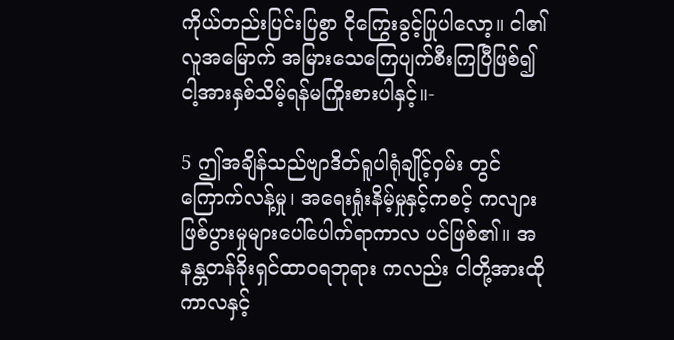ကိုယ်တည်းပြင်းပြစွာ ငိုကြွေးခွင့်ပြုပါလော့။ ငါ၏လူအမြောက် အမြားသေကြေပျက်စီးကြပြီဖြစ်၍ ငါ့အားနှစ်သိမ့်ရန်မကြိုးစားပါနှင့်။-

5 ဤအချိန်သည်ဗျာဒိတ်ရူပါရုံချိုင့်ဝှမ်း တွင်ကြောက်လန့်မှု၊ အရေးရှုံးနိမ့်မှုနှင့်ကစင့် ကလျားဖြစ်ပွားမှုများပေါ်ပေါက်ရာကာလ ပင်ဖြစ်၏။ အနန္တတန်ခိုးရှင်ထာဝရဘုရား ကလည်း ငါတို့အားထိုကာလနှင့်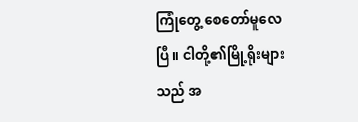ကြုံတွေ့ စေတော်မူလေပြီ။ ငါတို့၏မြို့ရိုးများသည် အ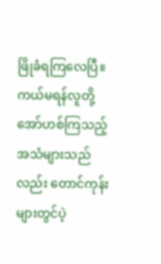ဖြိုခံရကြလေပြီ။ ကယ်မရန်လူတို့ အော်ဟစ်ကြသည့်အသံများသည်လည်း တောင်ကုန်းများတွင်ပဲ့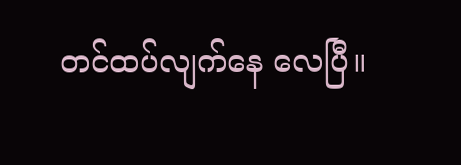တင်ထပ်လျက်နေ လေပြီ။